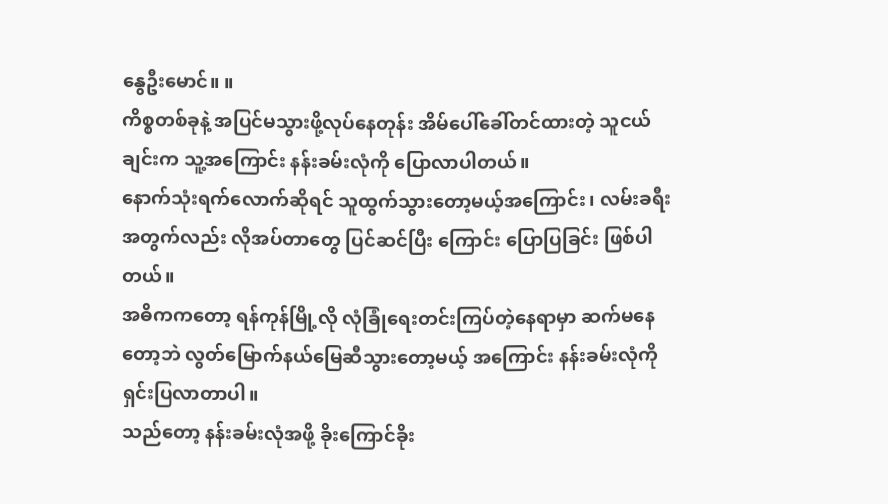နွေဦးမောင်။ ။
ကိစ္စတစ်ခုနဲ့ အပြင်မသွားဖို့လုပ်နေတုန်း အိမ်ပေါ်ခေါ်တင်ထားတဲ့ သူငယ်ချင်းက သူ့အကြောင်း နန်းခမ်းလုံကို ပြောလာပါတယ်။
နောက်သုံးရက်လောက်ဆိုရင် သူထွက်သွားတော့မယ့်အကြောင်း၊ လမ်းခရီးအတွက်လည်း လိုအပ်တာတွေ ပြင်ဆင်ပြီး ကြောင်း ပြောပြခြင်း ဖြစ်ပါတယ်။
အဓိကကတော့ ရန်ကုန်မြို့လို လုံခြုံရေးတင်းကြပ်တဲ့နေရာမှာ ဆက်မနေတော့ဘဲ လွတ်မြောက်နယ်မြေဆီသွားတော့မယ့် အကြောင်း နန်းခမ်းလုံကို ရှင်းပြလာတာပါ။
သည်တော့ နန်းခမ်းလုံအဖို့ ခိုးကြောင်ခိုး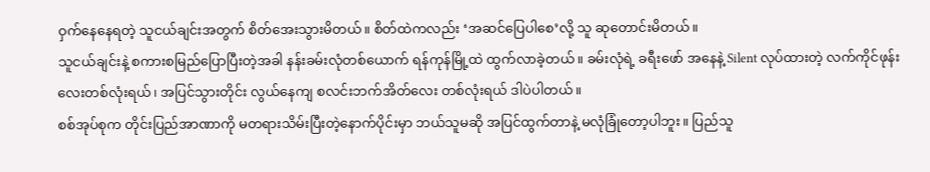ဝှက်နေနေရတဲ့ သူငယ်ချင်းအတွက် စိတ်အေးသွားမိတယ်။ စိတ်ထဲကလည်း ‘အဆင်ပြေပါစေ’လို့ သူ ဆုတောင်းမိတယ်။
သူငယ်ချင်းနဲ့ စကားစမြည်ပြောပြီးတဲ့အခါ နန်းခမ်းလုံတစ်ယောက် ရန်ကုန်မြို့ထဲ ထွက်လာခဲ့တယ်။ ခမ်းလုံရဲ့ ခရီးဖော် အနေနဲ့ Silent လုပ်ထားတဲ့ လက်ကိုင်ဖုန်းလေးတစ်လုံးရယ်၊ အပြင်သွားတိုင်း လွယ်နေကျ စလင်းဘက်အိတ်လေး တစ်လုံးရယ် ဒါပဲပါတယ်။
စစ်အုပ်စုက တိုင်းပြည်အာဏာကို မတရားသိမ်းပြီးတဲ့နောက်ပိုင်းမှာ ဘယ်သူမဆို အပြင်ထွက်တာနဲ့ မလုံခြုံတော့ပါဘူး။ ပြည်သူ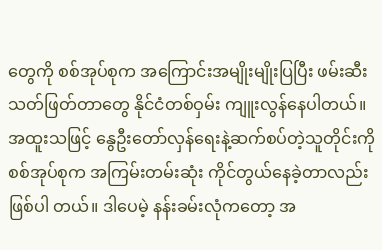တွေကို စစ်အုပ်စုက အကြောင်းအမျိုးမျိုးပြပြီး ဖမ်းဆီးသတ်ဖြတ်တာတွေ နိုင်ငံတစ်ဝှမ်း ကျူးလွန်နေပါတယ်။
အထူးသဖြင့် နွေဦးတော်လှန်ရေးနဲ့ဆက်စပ်တဲ့သူတိုင်းကို စစ်အုပ်စုက အကြမ်းတမ်းဆုံး ကိုင်တွယ်နေခဲ့တာလည်း ဖြစ်ပါ တယ်။ ဒါပေမဲ့ နန်းခမ်းလုံကတော့ အ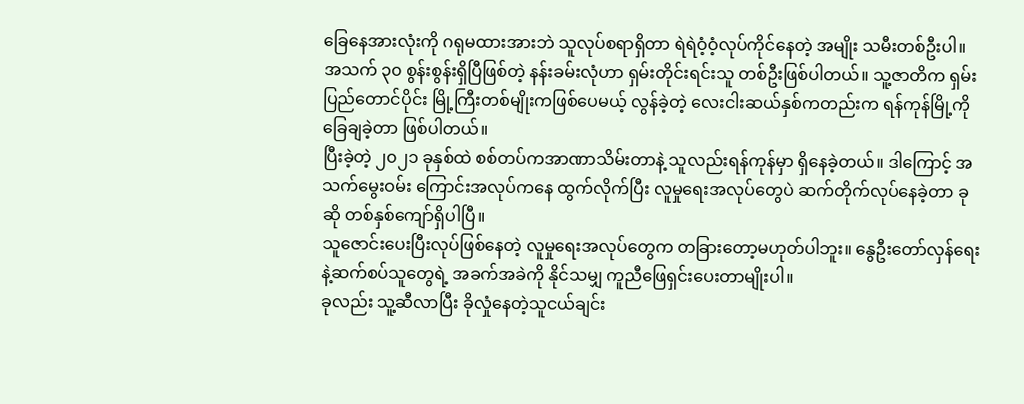ခြေနေအားလုံးကို ဂရုမထားအားဘဲ သူလုပ်စရာရှိတာ ရဲရဲဝံ့ဝံ့လုပ်ကိုင်နေတဲ့ အမျိုး သမီးတစ်ဦးပါ။
အသက် ၃၀ စွန်းစွန်းရှိပြီဖြစ်တဲ့ နန်းခမ်းလုံဟာ ရှမ်းတိုင်းရင်းသူ တစ်ဦးဖြစ်ပါတယ်။ သူ့ဇာတိက ရှမ်းပြည်တောင်ပိုင်း မြို့ကြီးတစ်မျိုးကဖြစ်ပေမယ့် လွန်ခဲ့တဲ့ လေးငါးဆယ်နှစ်ကတည်းက ရန်ကုန်မြို့ကို ခြေချခဲ့တာ ဖြစ်ပါတယ်။
ပြီးခဲ့တဲ့ ၂၀၂၁ ခုနှစ်ထဲ စစ်တပ်ကအာဏာသိမ်းတာနဲ့ သူလည်းရန်ကုန်မှာ ရှိနေခဲ့တယ်။ ဒါကြောင့် အသက်မွေးဝမ်း ကြောင်းအလုပ်ကနေ ထွက်လိုက်ပြီး လူမှုရေးအလုပ်တွေပဲ ဆက်တိုက်လုပ်နေခဲ့တာ ခုဆို တစ်နှစ်ကျော်ရှိပါပြီ။
သူဇောင်းပေးပြီးလုပ်ဖြစ်နေတဲ့ လူမှုရေးအလုပ်တွေက တခြားတော့မဟုတ်ပါဘူး။ နွေဦးတော်လှန်ရေးနဲ့ဆက်စပ်သူတွေရဲ့ အခက်အခဲကို နိုင်သမျှ ကူညီဖြေရှင်းပေးတာမျိုးပါ။
ခုလည်း သူ့ဆီလာပြီး ခိုလှုံနေတဲ့သူငယ်ချင်း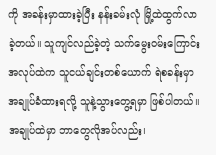ကို အခန်းမှာထားခဲ့ပြီး နန်းခမ်းလုံ မြို့ထဲထွက်လာခဲ့တယ်။ သူကျင်လည်ခဲ့တဲ့ သက်မွေးဝမ်းကြောင်းအလုပ်ထဲက သူငယ်ချင်းတစ်ယောက် ရဲစခန်းမှာ အချုပ်ခံထားရလို့ သူနဲ့သွားတွေ့ရမှာ ဖြစ်ပါတယ်။
အချုပ်ထဲမှာ ဘာတွေလိုအပ်လည်း၊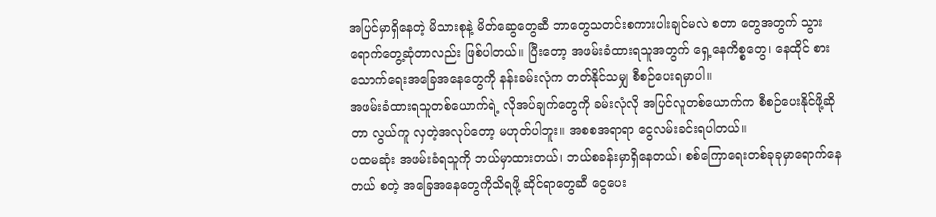အပြင်မှာရှိနေတဲ့ မိသားစုနဲ့ မိတ်ဆွေတွေဆီ ဘာတွေသတင်းစကားပါးချင်မလဲ စတာ တွေအတွက် သွားရောက်တွေ့ဆုံတာလည်း ဖြစ်ပါတယ်။ ပြီးတော့ အဖမ်းခံထားရသူအတွက် ရှေ့နေကိစ္စတွေ၊ နေထိုင် စားသောက်ရေးအခြေအနေတွေကို နန်းခမ်းလုံက တတ်နိုင်သမျှ စီစဉ်ပေးရမှာပါ။
အဖမ်းခံထားရသူတစ်ယောက်ရဲ့ လိုအပ်ချက်တွေကို ခမ်းလုံလို အပြင်လူတစ်ယောက်က စီစဉ်ပေးနိုင်ဖို့ဆိုတာ လွယ်ကူ လှတဲ့အလုပ်တော့ မဟုတ်ပါဘူး။ အစစအရာရာ ငွေလမ်းခင်းရပါတယ်။
ပထမဆုံး အဖမ်းခံရသူကို ဘယ်မှာထားတယ်၊ ဘယ်စခန်းမှာရှိနေတယ်၊ စစ်ကြောရေးတစ်ခုခုမှာရောက်နေတယ် စတဲ့ အခြေအနေတွေကိုသိရဖို့ ဆိုင်ရာတွေဆီ ငွေပေး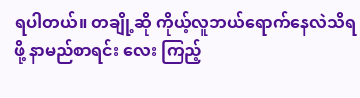ရပါတယ်။ တချို့ဆို ကိုယ့်လူဘယ်ရောက်နေလဲသိရဖို့ နာမည်စာရင်း လေး ကြည့်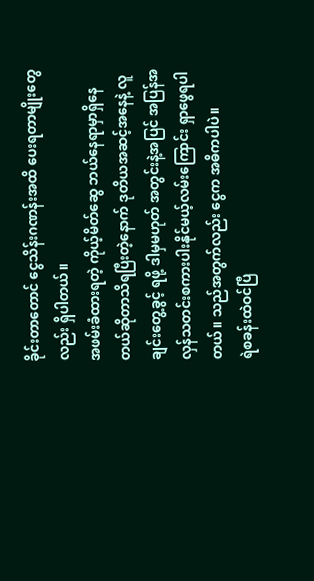ခိုင်းတာတောင် ငွေသိန်းဂဏန်းအထိ ပေးရတာမျိုးတွေလည်း ရှိပါတယ်။
အဖမ်းခံထားရတဲ့ ကိုယ့်မိတ်ဆွေ ဘယ်နေရာမှာရှိနေတယ်ဆိုတာသိရပြီးတဲ့နောက် ဒုတိယအဆင့်အနေနဲ့ လူချင်းတွေ့ခွင့် ရဖို့ ဒါမှမဟုတ် အတွင်းနဲ့အပြင် အပြန်အလှန်သတင်းစကားပါးနိုင်မယ့်လမ်းကြောင်း ရှာဖွေရပါတယ်။ သည်အတွက်လည်း ငွေက အဓိကပါပဲ။
ရဲစခန်းထဲဝင်ပြီ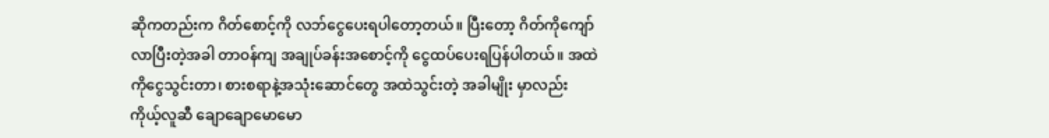ဆိုကတည်းက ဂိတ်စောင့်ကို လဘ်ငွေပေးရပါတော့တယ်။ ပြီးတော့ ဂိတ်ကိုကျော်လာပြီးတဲ့အခါ တာဝန်ကျ အချုပ်ခန်းအစောင့်ကို ငွေထပ်ပေးရပြန်ပါတယ်။ အထဲကိုငွေသွင်းတာ၊ စားစရာနဲ့အသုံးဆောင်တွေ အထဲသွင်းတဲ့ အခါမျိုး မှာလည်း ကိုယ့်လူဆီ ချောချောမောမော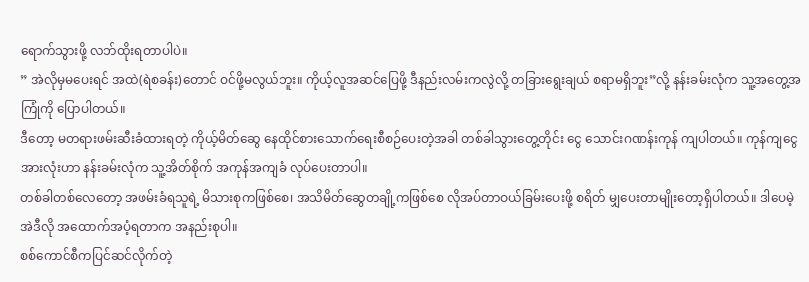ရောက်သွားဖို့ လဘ်ထိုးရတာပါပဲ။
” အဲလိုမှမပေးရင် အထဲ(ရဲစခန်း)တောင် ဝင်ဖို့မလွယ်ဘူး။ ကိုယ့်လူအဆင်ပြေဖို့ ဒီနည်းလမ်းကလွဲလို့ တခြားရွေးချယ် စရာမရှိဘူး”လို့ နန်းခမ်းလုံက သူ့အတွေ့အကြုံကို ပြောပါတယ်။
ဒီတော့ မတရားဖမ်းဆီးခံထားရတဲ့ ကိုယ့်မိတ်ဆွေ နေထိုင်စားသောက်ရေးစီစဉ်ပေးတဲ့အခါ တစ်ခါသွားတွေ့တိုင်း ငွေ သောင်းဂဏန်းကုန် ကျပါတယ်။ ကုန်ကျငွေအားလုံးဟာ နန်းခမ်းလုံက သူ့အိတ်စိုက် အကုန်အကျခံ လုပ်ပေးတာပါ။
တစ်ခါတစ်လေတော့ အဖမ်းခံရသူရဲ့ မိသားစုကဖြစ်စေ၊ အသိမိတ်ဆွေတချို့ကဖြစ်စေ လိုအပ်တာဝယ်ခြမ်းပေးဖို့ စရိတ် မျှပေးတာမျိုးတော့ရှိပါတယ်။ ဒါပေမဲ့ အဲဒီလို အထောက်အပံ့ရတာက အနည်းစုပါ။
စစ်ကောင်စီကပြင်ဆင်လိုက်တဲ့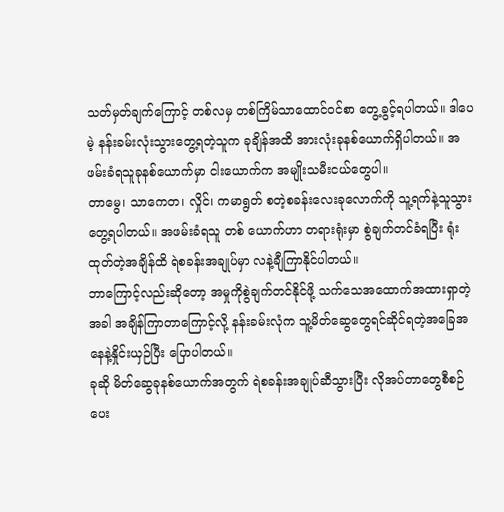သတ်မှတ်ချက်ကြောင့် တစ်လမှ တစ်ကြိမ်သာထောင်ဝင်စာ တွေ့ခွင့်ရပါတယ်။ ဒါပေမဲ့ နန်းခမ်းလုံးသွားတွေ့ရတဲ့သူက ခုချိန်အထိ အားလုံးခုနစ်ယောက်ရှိပါတယ်။ အဖမ်းခံရသူခုနစ်ယောက်မှာ ငါးယောက်က အမျိုးသမီးငယ်တွေပါ။
တာမွေ၊ သာကေတ၊ လှိုင်၊ ကမာရွတ် စတဲ့စခန်းလေးခုလောက်ကို သူ့ရက်နဲ့သူသွားတွေ့ရပါတယ်။ အဖမ်းခံရသူ တစ် ယောက်ဟာ တရားရုံးမှာ စွဲချက်တင်ခံရပြီး ရုံးထုတ်တဲ့အချိန်ထိ ရဲစခန်းအချုပ်မှာ လနဲ့ချီကြာနိုင်ပါတယ်။
ဘာကြောင့်လည်းဆိုတော့ အမှုကိုစွဲချက်တင်နိုင်ဖို့ သက်သေအထောက်အထားရှာတဲ့အခါ အချိန်ကြာတာကြောင့်လို့ နန်းခမ်းလုံက သူ့မိတ်ဆွေတွေရင်ဆိုင်ရတဲ့အခြေအနေနဲ့နှိုင်းယှဉ်ပြီး ပြောပါတယ်။
ခုဆို မိတ်ဆွေခုနစ်ယောက်အတွက် ရဲစခန်းအချုပ်ဆီသွားပြီး လိုအပ်တာတွေစီစဉ်ပေး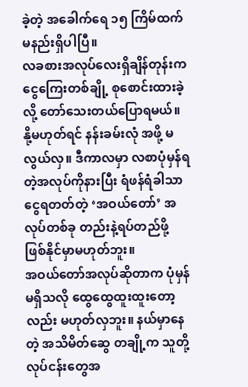ခဲ့တဲ့ အခေါက်ရေ ၁၅ ကြိမ်ထက် မနည်းရှိပါပြီ။
လခစားအလုပ်လေးရှိချိန်တုန်းက ငွေကြေးတစ်ချို့ စုစောင်းထားခဲ့လို့ တော်သေးတယ်ပြောရမယ်။ နို့မဟုတ်ရင် နန်းခမ်းလုံ အဖို့ မလွယ်လှ။ ဒီကာလမှာ လစာပုံမှန်ရတဲ့အလုပ်ကိုနားပြီး ရံဖန်ရံခါသာငွေရတတ်တဲ့ ‘အဝယ်တော်’ အလုပ်တစ်ခု တည်းနဲ့ရပ်တည်ဖို့ ဖြစ်နိုင်မှာမဟုတ်ဘူး။
အဝယ်တော်အလုပ်ဆိုတာက ပုံမှန်မရှိသလို ထွေထွေထူးထူးတော့လည်း မဟုတ်လှဘူး။ နယ်မှာနေတဲ့ အသိမိတ်ဆွေ တချို့က သူတို့လုပ်ငန်းတွေအ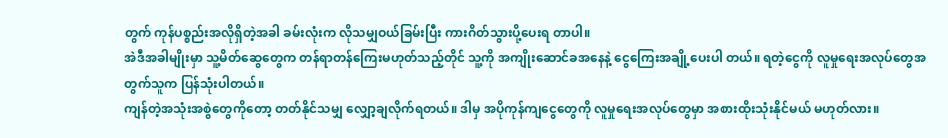တွက် ကုန်ပစ္စည်းအလိုရှိတဲ့အခါ ခမ်းလုံးက လိုသမျှဝယ်ခြမ်းပြီး ကားဂိတ်သွားပို့ပေးရ တာပါ။
အဲဒီအခါမျိုးမှာ သူ့မိတ်ဆွေတွေက တန်ရာတန်ကြေးမဟုတ်သည့်တိုင် သူ့ကို အကျိုးဆောင်ခအနေနဲ့ ငွေကြေးအချို့ပေးပါ တယ်။ ရတဲ့ငွေကို လူမှုရေးအလုပ်တွေအတွက်သူက ပြန်သုံးပါတယ်။
ကျန်တဲ့အသုံးအစွဲတွေကိုတော့ တတ်နိုင်သမျှ လျှော့ချလိုက်ရတယ်။ ဒါမှ အပိုကုန်ကျငွေတွေကို လူမှုရေးအလုပ်တွေမှာ အစားထိုးသုံးနိုင်မယ် မဟုတ်လား။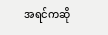အရင်ကဆို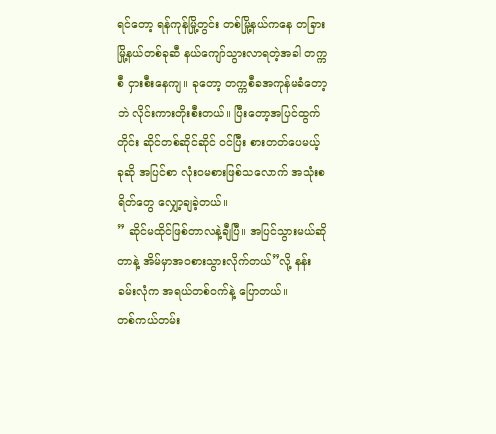ရင်တော့ ရန်ကုန်မြို့တွင်း တစ်မြို့နယ်ကနေ တခြားမြို့နယ်တစ်ခုဆီ နယ်ကျော်သွားလာရတဲ့အခါ တက္ကစီ ငှားစီးနေကျ။ ခုတော့ တက္ကစီခအကုန်မခံတော့ဘဲ လိုင်းကားတိုးစီးတယ်။ ပြီးတော့အပြင်ထွက်တိုင်း ဆိုင်တစ်ဆိုင်ဆိုင် ဝင်ပြီး စားတတ်ပေမယ့် ခုဆို အပြင်စာ လုံးဝမစားဖြစ်သလောက် အသုံးစရိတ်တွေ လျှော့ချခဲ့တယ်။
” ဆိုင်မထိုင်ဖြစ်တာလနဲ့ချီပြီ။ အပြင်သွားမယ်ဆိုတာနဲ့ အိမ်မှာအဝစားသွားလိုက်တယ်”လို့ နန်းခမ်းလုံက အရယ်တစ်ဝက်နဲ့ ပြောတယ်။
တစ်ကယ်တမ်း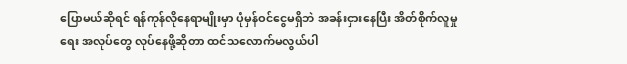ပြောမယ်ဆိုရင် ရန်ကုန်လိုနေရာမျိုးမှာ ပုံမှန်ဝင်ငွေမရှိဘဲ အခန်းငှားနေပြီး အိတ်စိုက်လူမှုရေး အလုပ်တွေ လုပ်နေဖို့ဆိုတာ ထင်သလောက်မလွယ်ပါ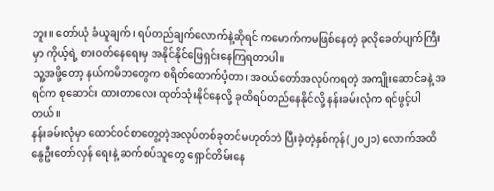ဘူး။ တော်ယုံ ခံယူချက်၊ ရပ်တည်ချက်လောက်နဲ့ဆိုရင် ကမောက်ကမဖြစ်နေတဲ့ ခုလိုခေတ်ပျက်ကြီးမှာ ကိုယ့်ရဲ့ စားဝတ်နေရေးမှ အနိုင်နိုင်ဖြေရှင်းနေကြရတာပါ။
သူ့အဖို့တော့ နယ်ကမိဘတွေက စရိတ်ထောက်ပံ့တာ၊ အဝယ်တော်အလုပ်ကရတဲ့ အကျိုးဆောင်ခနဲ့ အရင်က စုဆောင်း ထားတာလေး ထုတ်သုံးနိုင်နေလို့ ခုထိရပ်တည်နေနိုင်လို့ နန်းခမ်းလုံက ရင်ဖွင့်ပါတယ်။
နန်းခမ်းလုံမှာ ထောင်ဝင်စာတွေ့တဲ့အလုပ်တစ်ခုတင်မဟုတ်ဘဲ ပြီးခဲ့တဲ့နှစ်ကုန်(၂၀၂၁) လောက်အထိ နွေဦးတော်လှန် ရေးနဲ့ ဆက်စပ်သူတွေ ရှောင်တိမ်းနေ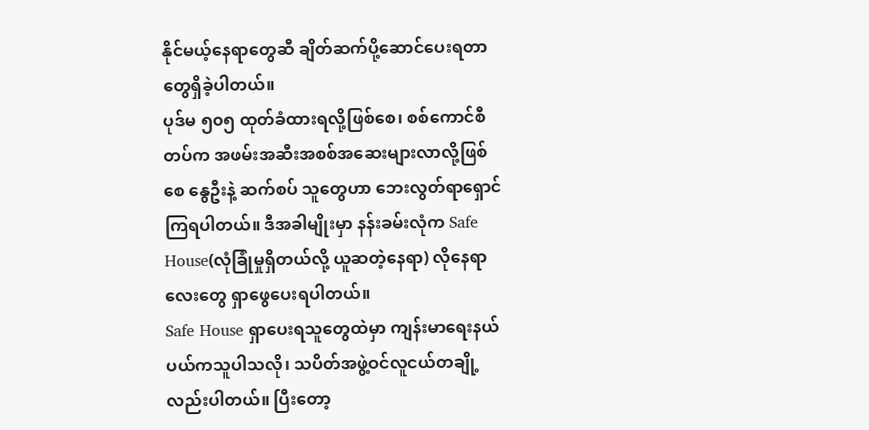နိုင်မယ့်နေရာတွေဆီ ချိတ်ဆက်ပို့ဆောင်ပေးရတာတွေရှိခဲ့ပါတယ်။
ပုဒ်မ ၅၀၅ ထုတ်ခံထားရလို့ဖြစ်စေ၊ စစ်ကောင်စီတပ်က အဖမ်းအဆီးအစစ်အဆေးများလာလို့ဖြစ်စေ နွေဦးနဲ့ ဆက်စပ် သူတွေဟာ ဘေးလွတ်ရာရှောင်ကြရပါတယ်။ ဒီအခါမျိုးမှာ နန်းခမ်းလုံက Safe House(လုံခြုံမှုရှိတယ်လို့ ယူဆတဲ့နေရာ) လိုနေရာလေးတွေ ရှာဖွေပေးရပါတယ်။
Safe House ရှာပေးရသူတွေထဲမှာ ကျန်းမာရေးနယ်ပယ်ကသူပါသလို၊ သပိတ်အဖွဲ့ဝင်လူငယ်တချို့လည်းပါတယ်။ ပြီးတော့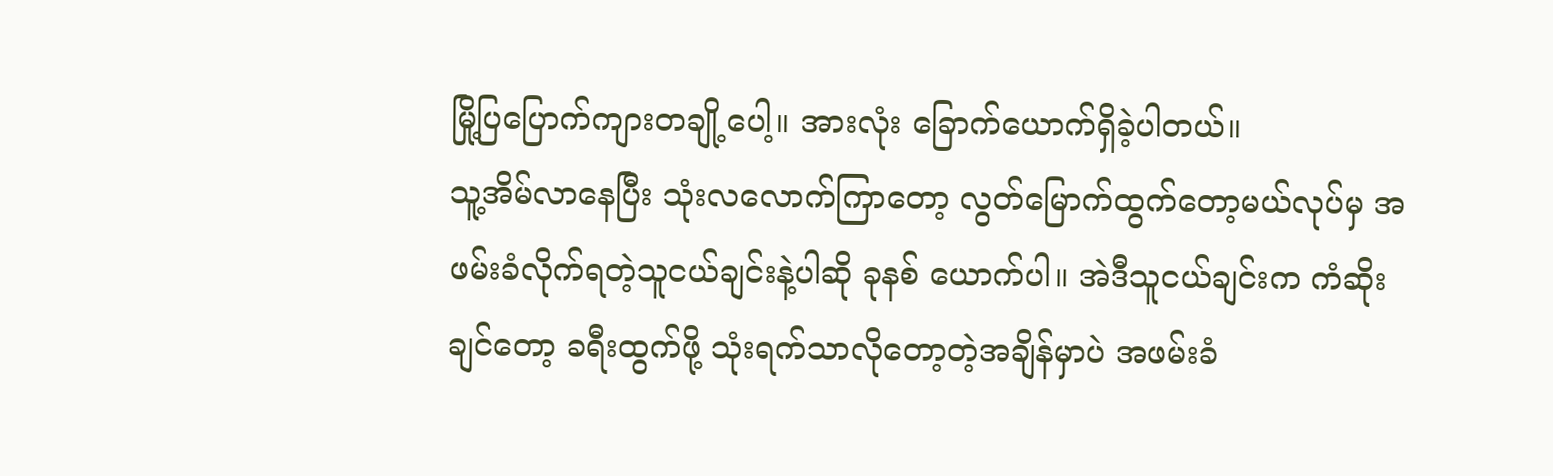မြို့ပြပြောက်ကျားတချို့ပေါ့။ အားလုံး ခြောက်ယောက်ရှိခဲ့ပါတယ်။
သူ့အိမ်လာနေပြီး သုံးလလောက်ကြာတော့ လွတ်မြောက်ထွက်တော့မယ်လုပ်မှ အဖမ်းခံလိုက်ရတဲ့သူငယ်ချင်းနဲ့ပါဆို ခုနစ် ယောက်ပါ။ အဲဒီသူငယ်ချင်းက ကံဆိုးချင်တော့ ခရီးထွက်ဖို့ သုံးရက်သာလိုတော့တဲ့အချိန်မှာပဲ အဖမ်းခံ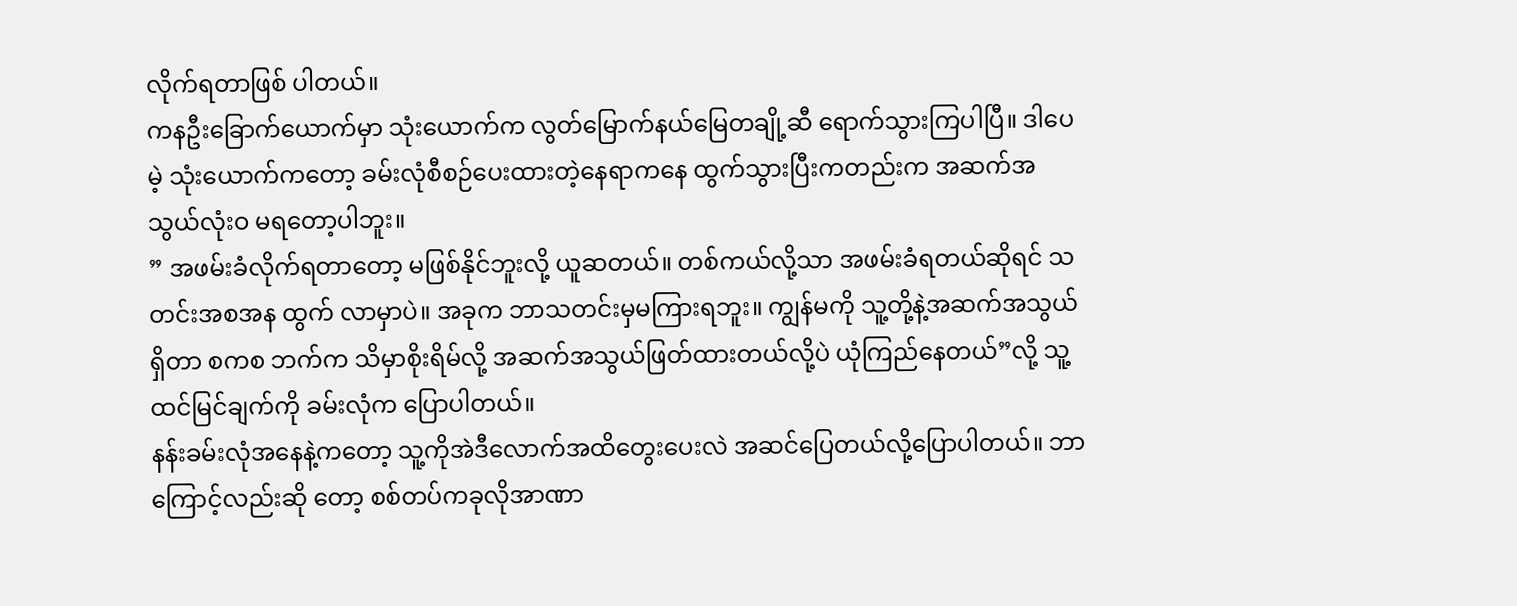လိုက်ရတာဖြစ် ပါတယ်။
ကနဦးခြောက်ယောက်မှာ သုံးယောက်က လွတ်မြောက်နယ်မြေတချို့ဆီ ရောက်သွားကြပါပြီ။ ဒါပေမဲ့ သုံးယောက်ကတော့ ခမ်းလုံစီစဉ်ပေးထားတဲ့နေရာကနေ ထွက်သွားပြီးကတည်းက အဆက်အသွယ်လုံးဝ မရတော့ပါဘူး။
” အဖမ်းခံလိုက်ရတာတော့ မဖြစ်နိုင်ဘူးလို့ ယူဆတယ်။ တစ်ကယ်လို့သာ အဖမ်းခံရတယ်ဆိုရင် သတင်းအစအန ထွက် လာမှာပဲ။ အခုက ဘာသတင်းမှမကြားရဘူး။ ကျွန်မကို သူ့တို့နဲ့အဆက်အသွယ်ရှိတာ စကစ ဘက်က သိမှာစိုးရိမ်လို့ အဆက်အသွယ်ဖြတ်ထားတယ်လို့ပဲ ယုံကြည်နေတယ်”လို့ သူ့ထင်မြင်ချက်ကို ခမ်းလုံက ပြောပါတယ်။
နန်းခမ်းလုံအနေနဲ့ကတော့ သူ့ကိုအဲဒီလောက်အထိတွေးပေးလဲ အဆင်ပြေတယ်လို့ပြောပါတယ်။ ဘာကြောင့်လည်းဆို တော့ စစ်တပ်ကခုလိုအာဏာ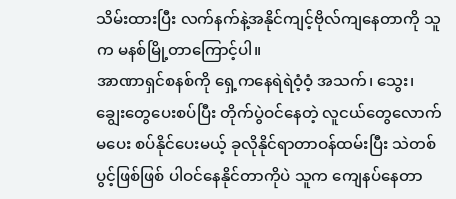သိမ်းထားပြီး လက်နက်နဲ့အနိုင်ကျင့်ဗိုလ်ကျနေတာကို သူက မနစ်မြို့တာကြောင့်ပါ။
အာဏာရှင်စနစ်ကို ရှေ့ကနေရဲရဲဝံ့ဝံ့ အသက်၊ သွေး၊ ချွေးတွေပေးစပ်ပြီး တိုက်ပွဲဝင်နေတဲ့ လူငယ်တွေလောက် မပေး စပ်နိုင်ပေးမယ့် ခုလိုနိုင်ရာတာဝန်ထမ်းပြီး သဲတစ်ပွင့်ဖြစ်ဖြစ် ပါဝင်နေနိုင်တာကိုပဲ သူက ကျေနပ်နေတာ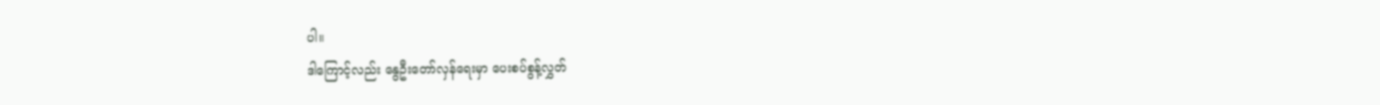ပါ။
ဒါကြောင့်လည်း နွေဦးတော်လှန်ရေးမှာ ပေးစပ်စွန့်လွှတ်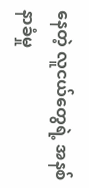နေတဲ့ လူငယ်တွေရဲ့ အနစ်နာခံမှု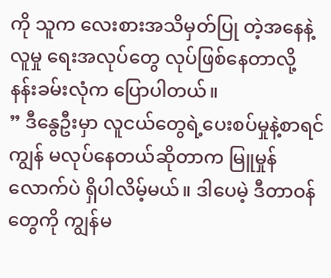ကို သူက လေးစားအသိမှတ်ပြု တဲ့အနေနဲ့ လူမှု ရေးအလုပ်တွေ လုပ်ဖြစ်နေတာလို့ နန်းခမ်းလုံက ပြောပါတယ်။
” ဒီနွေဦးမှာ လူငယ်တွေရဲ့ပေးစပ်မှုနဲ့စာရင် ကျွန် မလုပ်နေတယ်ဆိုတာက မြူမှုန်လောက်ပဲ ရှိပါလိမ့်မယ်။ ဒါပေမဲ့ ဒီတာဝန် တွေကို ကျွန်မ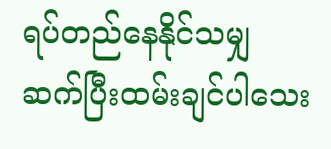ရပ်တည်နေနိုင်သမျှ ဆက်ပြီးထမ်းချင်ပါသေး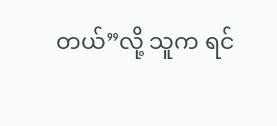တယ်”လို့ သူက ရင်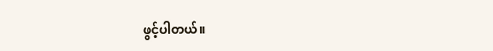ဖွင့်ပါတယ်။